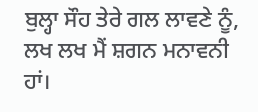ਬੁਲ੍ਹਾ ਸੌਹ ਤੇਰੇ ਗਲ ਲਾਵਣੇ ਨੂੰ,
ਲਖ ਲਖ ਮੈਂ ਸ਼ਗਨ ਮਨਾਵਨੀ ਹਾਂ।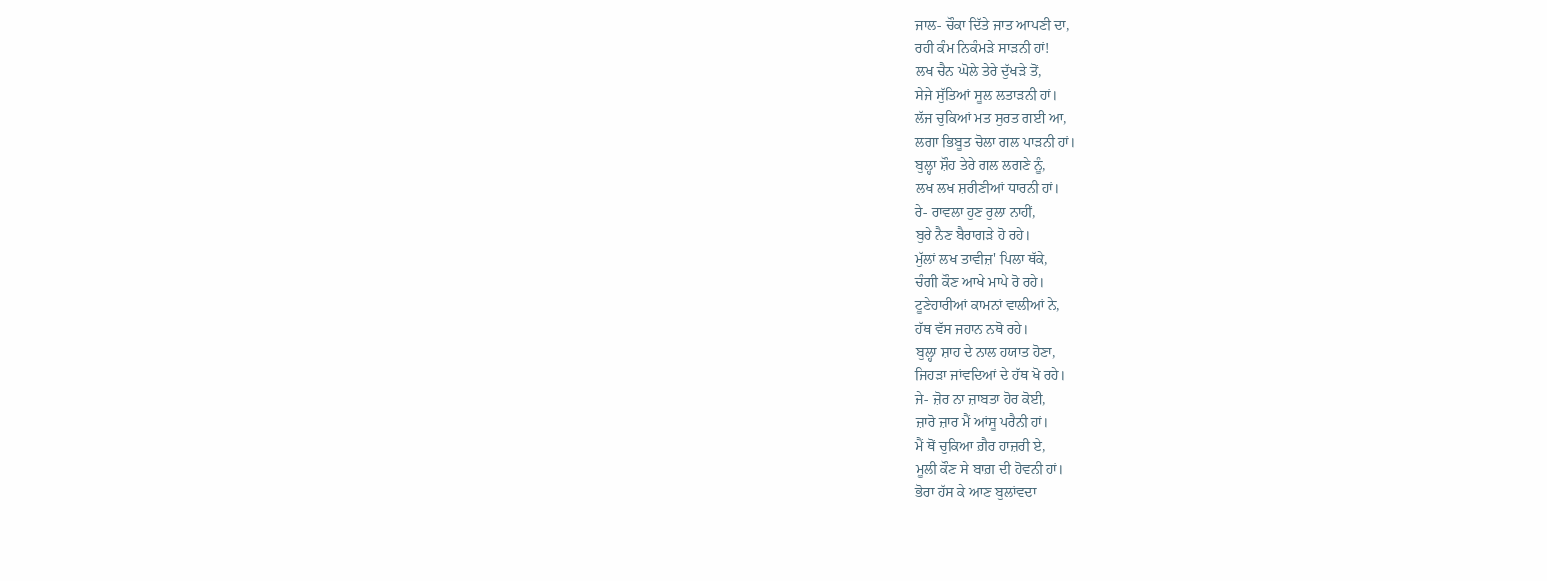ਜਾਲ- ਚੌਕਾ ਦਿੱਤੇ ਜਾਤ ਆਪਣੀ ਦਾ,
ਰਹੀ ਕੰਮ ਨਿਕੰਮੜੇ ਸਾੜਨੀ ਹਾਂ!
ਲਖ ਚੈਨ ਘੋਲੇ ਤੇਰੇ ਦੁੱਖੜੇ ਤੋਂ,
ਸੇਜੇ ਸੁੱਤਿਆਂ ਸੂਲ ਲਤਾੜਨੀ ਹਾਂ।
ਲੱਜ ਚੁਕਿਆਂ ਮਤ ਸੁਰਤ ਗਈ ਆ,
ਲਗਾ ਭਿਬੂਤ ਚੋਲਾ ਗਲ ਪਾੜਨੀ ਹਾਂ।
ਬੁਲ੍ਹਾ ਸ਼ੌਹ ਤੇਰੇ ਗਲ ਲਗਣੇ ਨੂੰ,
ਲਖ ਲਖ ਸ਼ਰੀਣੀਆਂ ਧਾਰਨੀ ਹਾਂ।
ਰੇ- ਰਾਵਲਾ ਹੁਣ ਰੁਲਾ ਨਾਹੀਂ,
ਬੁਰੇ ਨੈਣ ਬੈਰਾਗੜੇ ਹੋ ਰਹੇ।
ਮੁੱਲਾਂ ਲਖ ਤਾਵੀਜ਼' ਪਿਲਾ ਥੱਕੇ,
ਚੰਗੀ ਕੌਣ ਆਖੇ ਮਾਪੇ ਰੋ ਰਹੇ।
ਟੂਣੇਹਾਰੀਆਂ ਕਾਮਨਾਂ ਵਾਲੀਆਂ ਨੇ,
ਹੱਥ ਵੱਸ ਜਹਾਨ ਨਥੋ ਰਹੇ।
ਬੁਲ੍ਹਾ ਸ਼ਾਹ ਦੇ ਨਾਲ ਹਯਾਤ ਹੋਣਾ,
ਜਿਹੜਾ ਜਾਂਵਦਿਆਂ ਦੇ ਹੱਥ ਖੋ ਰਹੇ।
ਜੇ- ਜ਼ੋਰ ਨਾ ਜ਼ਾਬਤਾ ਹੋਰ ਕੋਈ,
ਜ਼ਾਰੋ ਜ਼ਾਰ ਮੈਂ ਆਂਸੂ ਪਰੈਨੀ ਹਾਂ।
ਮੈਂ ਥੋਂ ਚੁਕਿਆ ਗ਼ੈਰ ਹਾਜ਼ਰੀ ਏ,
ਮੂਲੀ ਕੌਣ ਸੇ ਬਾਗ਼ ਦੀ ਹੋਵਨੀ ਹਾਂ।
ਭੋਰਾ ਹੱਸ ਕੇ ਆਣ ਬੁਲਾਂਵਦਾ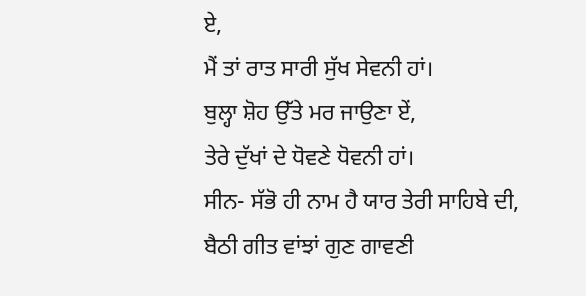ਏ,
ਮੈਂ ਤਾਂ ਰਾਤ ਸਾਰੀ ਸੁੱਖ ਸੇਵਨੀ ਹਾਂ।
ਬੁਲ੍ਹਾ ਸ਼ੋਹ ਉੱਤੇ ਮਰ ਜਾਉਣਾ ਏਂ,
ਤੇਰੇ ਦੁੱਖਾਂ ਦੇ ਧੋਵਣੇ ਧੋਵਨੀ ਹਾਂ।
ਸੀਨ- ਸੱਭੋ ਹੀ ਨਾਮ ਹੈ ਯਾਰ ਤੇਰੀ ਸਾਹਿਬੇ ਦੀ,
ਬੈਠੀ ਗੀਤ ਵਾਂਝਾਂ ਗੁਣ ਗਾਵਣੀ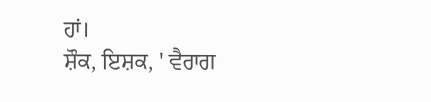ਹਾਂ।
ਸ਼ੌਕ, ਇਸ਼ਕ, ' ਵੈਰਾਗ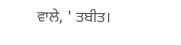ਵਾਲੇ, ' ਤਬੀਤ।